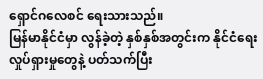ရှောင်ဂလေစင် ရေးသားသည်။
မြန်မာနိုင်ငံမှာ လွန်ခဲ့တဲ့ နှစ်နှစ်အတွင်းက နိုင်ငံရေးလှုပ်ရှားမှုတွေနဲ့ ပတ်သက်ပြီး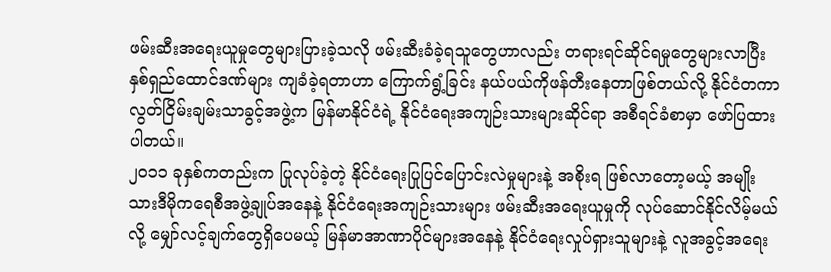ဖမ်းဆီးအရေးယူမှုတွေများပြားခဲ့သလို ဖမ်းဆီးခံခဲ့ရသူတွေဟာလည်း တရားရင်ဆိုင်ရမှုတွေများလာပြီး နှစ်ရှည်ထောင်ဒဏ်များ ကျခံခဲ့ရတာဟာ ကြောက်ရွံ့ခြင်း နယ်ပယ်ကိုဖန်တီးနေတာဖြစ်တယ်လို့ နိုင်ငံတကာ လွတ်ငြိမ်းချမ်းသာခွင့်အဖွဲ့က မြန်မာနိုင်ငံရဲ့ နိုင်ငံရေးအကျဉ်းသားများဆိုင်ရာ အစီရင်ခံစာမှာ ဖော်ပြထားပါတယ်။
၂၀၁၁ ခုနှစ်ကတည်းက ပြုလုပ်ခဲ့တဲ့ နိုင်ငံရေးပြုပြင်ပြောင်းလဲမှုများနဲ့ အစိုးရ ဖြစ်လာတော့မယ့် အမျိုးသားဒီမိုကရေစီအဖွဲ့ချုပ်အနေနဲ့ နိုင်ငံရေးအကျဉ်းသားများ ဖမ်းဆီးအရေးယူမှုကို လုပ်ဆောင်နိုင်လိမ့်မယ်လို့ မျှော်လင့်ချက်တွေရှိပေမယ့် မြန်မာအာဏာပိုင်များအနေနဲ့ နိုင်ငံရေးလှုပ်ရှားသူများနဲ့ လူအခွင့်အရေး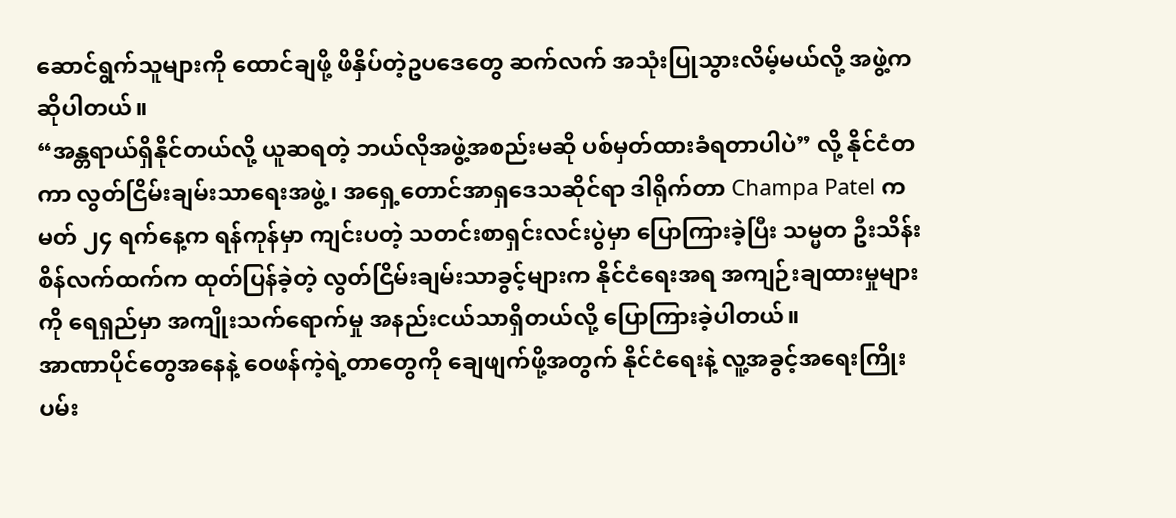ဆောင်ရွက်သူများကို ထောင်ချဖို့ ဖိနှိပ်တဲ့ဥပဒေတွေ ဆက်လက် အသုံးပြုသွားလိမ့်မယ်လို့ အဖွဲ့ကဆိုပါတယ်။
“အန္တရာယ်ရှိနိုင်တယ်လို့ ယူဆရတဲ့ ဘယ်လိုအဖွဲ့အစည်းမဆို ပစ်မှတ်ထားခံရတာပါပဲ” လို့ နိုင်ငံတကာ လွတ်ငြိမ်းချမ်းသာရေးအဖွဲ့၊ အရှေ့တောင်အာရှဒေသဆိုင်ရာ ဒါရိုက်တာ Champa Patel က မတ် ၂၄ ရက်နေ့က ရန်ကုန်မှာ ကျင်းပတဲ့ သတင်းစာရှင်းလင်းပွဲမှာ ပြောကြားခဲ့ပြီး သမ္မတ ဦးသိန်းစိန်လက်ထက်က ထုတ်ပြန်ခဲ့တဲ့ လွတ်ငြိမ်းချမ်းသာခွင့်များက နိုင်ငံရေးအရ အကျဉ်းချထားမှုများကို ရေရှည်မှာ အကျိုးသက်ရောက်မှု အနည်းငယ်သာရှိတယ်လို့ ပြောကြားခဲ့ပါတယ်။
အာဏာပိုင်တွေအနေနဲ့ ဝေဖန်ကဲ့ရဲ့တာတွေကို ချေဖျက်ဖို့အတွက် နိုင်ငံရေးနဲ့ လူ့အခွင့်အရေးကြိုးပမ်း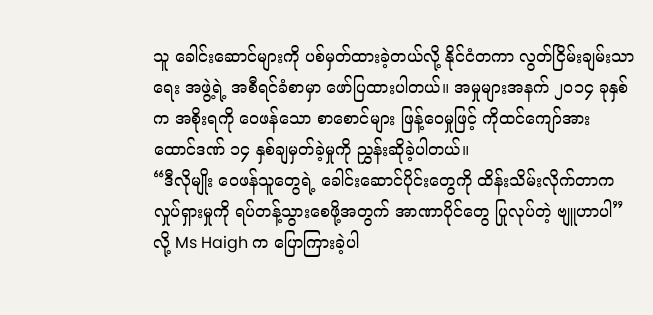သူ ခေါင်းဆောင်များကို ပစ်မှတ်ထားခဲ့တယ်လို့ နိုင်ငံတကာ လွတ်ငြိမ်းချမ်းသာရေး အဖွဲ့ရဲ့ အစီရင်ခံစာမှာ ဖော်ပြထားပါတယ်။ အမှုများအနက် ၂၀၁၄ ခုနှစ်က အစိုးရကို ဝေဖန်သော စာစောင်များ ဖြန့်ဝေမှုဖြင့် ကိုထင်ကျော်အား ထောင်ဒဏ် ၁၄ နှစ်ချမှတ်ခဲ့မှုကို ညွှန်းဆိုခဲ့ပါတယ်။
“ဒီလိုမျိုး ဝေဖန်သူတွေရဲ့ ခေါင်းဆောင်ပိုင်းတွေကို ထိန်းသိမ်းလိုက်တာက လှုပ်ရှားမှုကို ရပ်တန့်သွားစေဖို့အတွက် အာဏာပိုင်တွေ ပြုလုပ်တဲ့ ဗျူဟာပါ”လို့ Ms Haigh က ပြောကြားခဲ့ပါ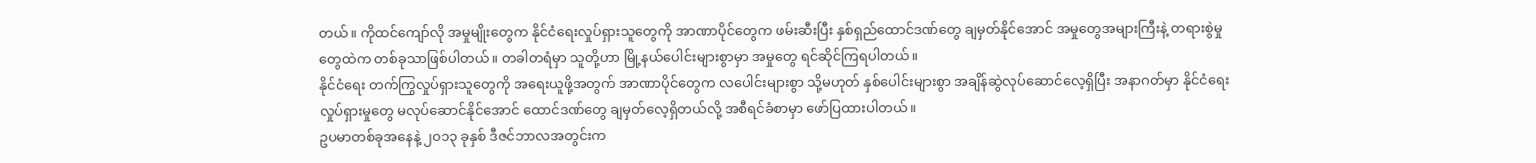တယ်။ ကိုထင်ကျော်လို အမှုမျိုးတွေက နိုင်ငံရေးလှုပ်ရှားသူတွေကို အာဏာပိုင်တွေက ဖမ်းဆီးပြီး နှစ်ရှည်ထောင်ဒဏ်တွေ ချမှတ်နိုင်အောင် အမှုတွေအများကြီးနဲ့ တရားစွဲမှုတွေထဲက တစ်ခုသာဖြစ်ပါတယ်။ တခါတရံမှာ သူတို့ဟာ မြို့နယ်ပေါင်းများစွာမှာ အမှုတွေ ရင်ဆိုင်ကြရပါတယ်။
နိုင်ငံရေး တက်ကြွလှုပ်ရှားသူတွေကို အရေးယူဖို့အတွက် အာဏာပိုင်တွေက လပေါင်းများစွာ သို့မဟုတ် နှစ်ပေါင်းများစွာ အချိန်ဆွဲလုပ်ဆောင်လေ့ရှိပြီး အနာဂတ်မှာ နိုင်ငံရေးလှုပ်ရှားမှုတွေ မလုပ်ဆောင်နိုင်အောင် ထောင်ဒဏ်တွေ ချမှတ်လေ့ရှိတယ်လို့ အစီရင်ခံစာမှာ ဖော်ပြထားပါတယ်။
ဥပမာတစ်ခုအနေနဲ့ ၂၀၁၃ ခုနှစ် ဒီဇင်ဘာလအတွင်းက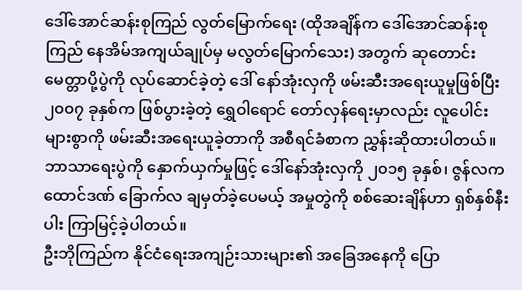ဒေါ်အောင်ဆန်းစုကြည် လွတ်မြောက်ရေး (ထိုအချိန်က ဒေါ်အောင်ဆန်းစုကြည် နေအိမ်အကျယ်ချုပ်မှ မလွတ်မြောက်သေး) အတွက် ဆုတောင်းမေတ္တာပို့ပွဲကို လုပ်ဆောင်ခဲ့တဲ့ ဒေါ် နော်အုံးလှကို ဖမ်းဆီးအရေးယူမှုဖြစ်ပြီး ၂၀၀၇ ခုနှစ်က ဖြစ်ပွားခဲ့တဲ့ ရွှေဝါရောင် တော်လှန်ရေးမှာလည်း လူပေါင်းများစွာကို ဖမ်းဆီးအရေးယူခဲ့တာကို အစီရင်ခံစာက ညွှန်းဆိုထားပါတယ်။
ဘာသာရေးပွဲကို နှောက်ယှက်မှုဖြင့် ဒေါ်နော်အုံးလှကို ၂၀၁၅ ခုနှစ်၊ ဇွန်လက ထောင်ဒဏ် ခြောက်လ ချမှတ်ခဲ့ပေမယ့် အမှုတွဲကို စစ်ဆေးချိန်ဟာ ရှစ်နှစ်နီးပါး ကြာမြင့်ခဲ့ပါတယ်။
ဦးဘိုကြည်က နိုင်ငံရေးအကျဉ်းသားများ၏ အခြေအနေကို ပြော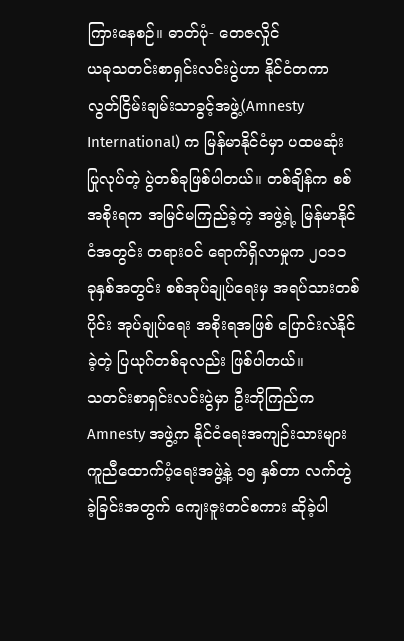ကြားနေစဉ်။ ဓာတ်ပုံ- တေဇလှိုင်
ယခုသတင်းစာရှင်းလင်းပွဲဟာ နိုင်ငံတကာလွတ်ငြိမ်းချမ်းသာခွင့်အဖွဲ့(Amnesty International) က မြန်မာနိုင်ငံမှာ ပထမဆုံး ပြုလုပ်တဲ့ ပွဲတစ်ခုဖြစ်ပါတယ်။ တစ်ချိန်က စစ်အစိုးရက အမြင်မကြည်ခဲ့တဲ့ အဖွဲ့ရဲ့ မြန်မာနိုင်ငံအတွင်း တရားဝင် ရောက်ရှိလာမှုက ၂၀၁၁ ခုနှစ်အတွင်း စစ်အုပ်ချုပ်ရေးမှ အရပ်သားတစ်ပိုင်း အုပ်ချုပ်ရေး အစိုးရအဖြစ် ပြောင်းလဲနိုင်ခဲ့တဲ့ ပြယုဂ်တစ်ခုလည်း ဖြစ်ပါတယ်။
သတင်းစာရှင်းလင်းပွဲမှာ ဦးဘိုကြည်က Amnesty အဖွဲ့က နိုင်ငံရေးအကျဉ်းသားများ ကူညီထောက်ပံ့ရေးအဖွဲ့နဲ့ ၁၅ နှစ်တာ လက်တွဲခဲ့ခြင်းအတွက် ကျေးဇူးတင်စကား ဆိုခဲ့ပါ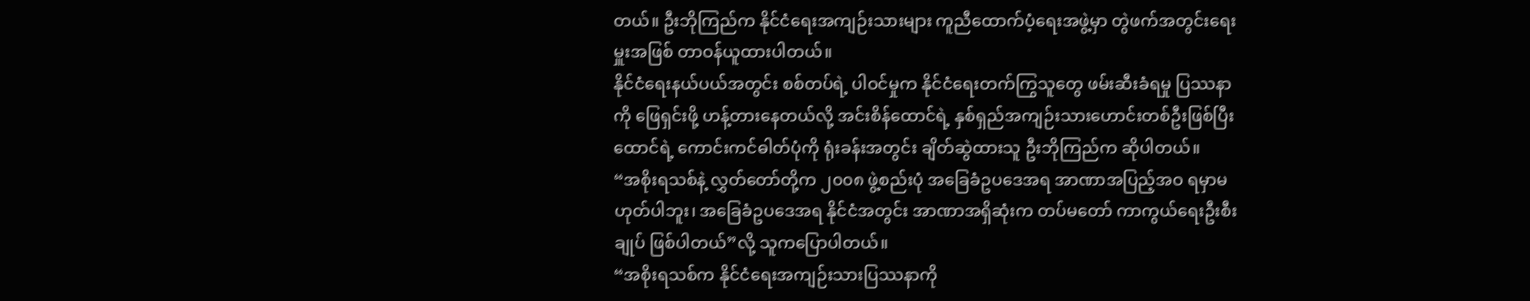တယ်။ ဦးဘိုကြည်က နိုင်ငံရေးအကျဉ်းသားများ ကူညီထောက်ပံ့ရေးအဖွဲ့မှာ တွဲဖက်အတွင်းရေးမှူးအဖြစ် တာဝန်ယူထားပါတယ်။
နိုင်ငံရေးနယ်ပယ်အတွင်း စစ်တပ်ရဲ့ ပါဝင်မှုက နိုင်ငံရေးတက်ကြွသူတွေ ဖမ်းဆီးခံရမှု ပြဿနာကို ဖြေရှင်းဖို့ ဟန့်တားနေတယ်လို့ အင်းစိန်ထောင်ရဲ့ နှစ်ရှည်အကျဉ်းသားဟောင်းတစ်ဦးဖြစ်ပြီး ထောင်ရဲ့ ကောင်းကင်ဓါတ်ပုံကို ရုံးခန်းအတွင်း ချိတ်ဆွဲထားသူ ဦးဘိုကြည်က ဆိုပါတယ်။
“အစိုးရသစ်နဲ့ လွှတ်တော်တို့က ၂၀၀၈ ဖွဲ့စည်းပုံ အခြေခံဥပဒေအရ အာဏာအပြည့်အဝ ရမှာမဟုတ်ပါဘူး၊ အခြေခံဥပဒေအရ နိုင်ငံအတွင်း အာဏာအရှိဆုံးက တပ်မတော် ကာကွယ်ရေးဦးစီးချုပ် ဖြစ်ပါတယ်”လို့ သူကပြောပါတယ်။
“အစိုးရသစ်က နိုင်ငံရေးအကျဉ်းသားပြဿနာကို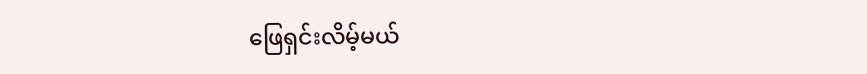ဖြေရှင်းလိမ့်မယ်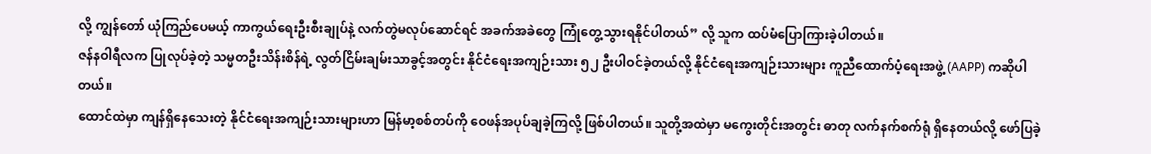လို့ ကျွန်တော် ယုံကြည်ပေမယ့် ကာကွယ်ရေးဦးစီးချုပ်နဲ့ လက်တွဲမလုပ်ဆောင်ရင် အခက်အခဲတွေ ကြုံတွေ့သွားရနိုင်ပါတယ်” လို့ သူက ထပ်မံပြောကြားခဲ့ပါတယ်။
ဇန်နဝါရီလက ပြုလုပ်ခဲ့တဲ့ သမ္မတဦးသိန်းစိန်ရဲ့ လွတ်ငြိမ်းချမ်းသာခွင့်အတွင်း နိုင်ငံရေးအကျဉ်းသား ၅၂ ဦးပါဝင်ခဲ့တယ်လို့ နိုင်ငံရေးအကျဉ်းသားများ ကူညီထောက်ပံ့ရေးအဖွဲ့ (AAPP) ကဆိုပါတယ်။
ထောင်ထဲမှာ ကျန်ရှိနေသေးတဲ့ နိုင်ငံရေးအကျဉ်းသားများဟာ မြန်မာ့စစ်တပ်ကို ဝေဖန်အပုပ်ချခဲ့ကြလို့ ဖြစ်ပါတယ်။ သူတို့အထဲမှာ မကွေးတိုင်းအတွင်း ဓာတု လက်နက်စက်ရုံ ရှိနေတယ်လို့ ဖော်ပြခဲ့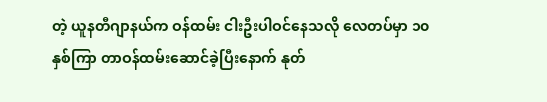တဲ့ ယူနတီဂျာနယ်က ဝန်ထမ်း ငါးဦးပါဝင်နေသလို လေတပ်မှာ ၁၀ နှစ်ကြာ တာဝန်ထမ်းဆောင်ခဲ့ပြီးနောက် နုတ်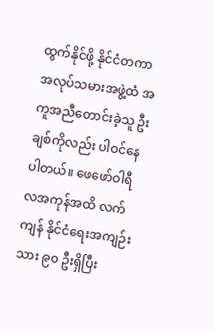ထွက်နိုင်ဖို့ နိုင်ငံတကာ အလုပ်သမားအဖွဲ့ထံ အကူအညီတောင်းခဲ့သူ ဦးချစ်ကိုလည်း ပါဝင်နေပါတယ်။ ဖေဖော်ဝါရီလအကုန်အထိ လက်ကျန် နိုင်ငံရေးအကျဉ်းသား ၉၀ ဦးရှိပြီး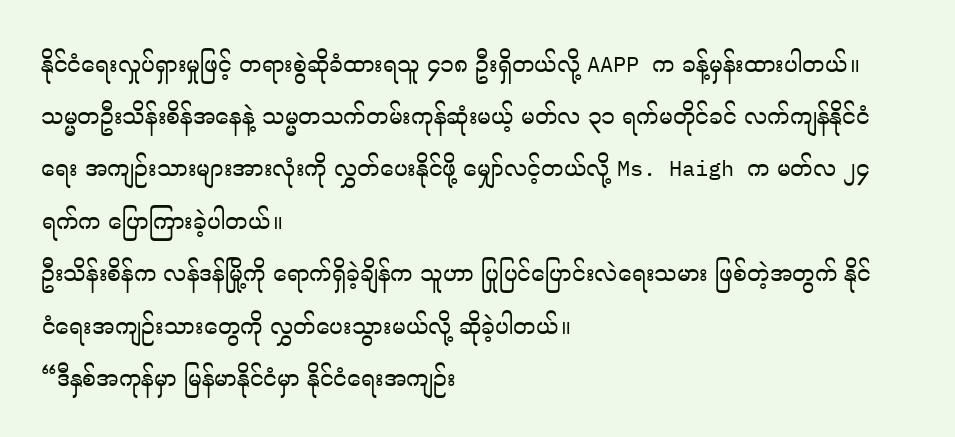နိုင်ငံရေးလှုပ်ရှားမှုဖြင့် တရားစွဲဆိုခံထားရသူ ၄၁၈ ဦးရှိတယ်လို့ AAPP က ခန့်မှန်းထားပါတယ်။
သမ္မတဦးသိန်းစိန်အနေနဲ့ သမ္မတသက်တမ်းကုန်ဆုံးမယ့် မတ်လ ၃၁ ရက်မတိုင်ခင် လက်ကျန်နိုင်ငံရေး အကျဉ်းသားများအားလုံးကို လွှတ်ပေးနိုင်ဖို့ မျှော်လင့်တယ်လို့ Ms. Haigh က မတ်လ ၂၄ ရက်က ပြောကြားခဲ့ပါတယ်။
ဦးသိန်းစိန်က လန်ဒန်မြို့ကို ရောက်ရှိခဲ့ချိန်က သူဟာ ပြုပြင်ပြောင်းလဲရေးသမား ဖြစ်တဲ့အတွက် နိုင်ငံရေးအကျဉ်းသားတွေကို လွှတ်ပေးသွားမယ်လို့ ဆိုခဲ့ပါတယ်။
“ဒီနှစ်အကုန်မှာ မြန်မာနိုင်ငံမှာ နိုင်ငံရေးအကျဉ်း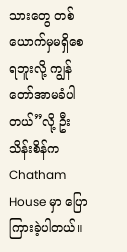သားတွေ တစ်ယောက်မှမရှိစေရဘူးလို့ ကျွန်တော်အာမခံပါတယ်”လို့ ဦးသိန်းစိန်က Chatham House မှာ ပြောကြားခဲ့ပါတယ်။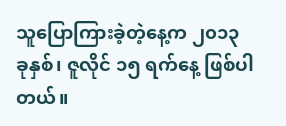သူပြောကြားခဲ့တဲ့နေ့က ၂၀၁၃ ခုနှစ်၊ ဇူလိုင် ၁၅ ရက်နေ့ ဖြစ်ပါတယ်။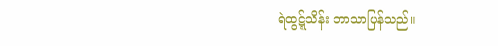ရဲထွဋ္ဋ်သိန်း ဘာသာပြန်သည်။